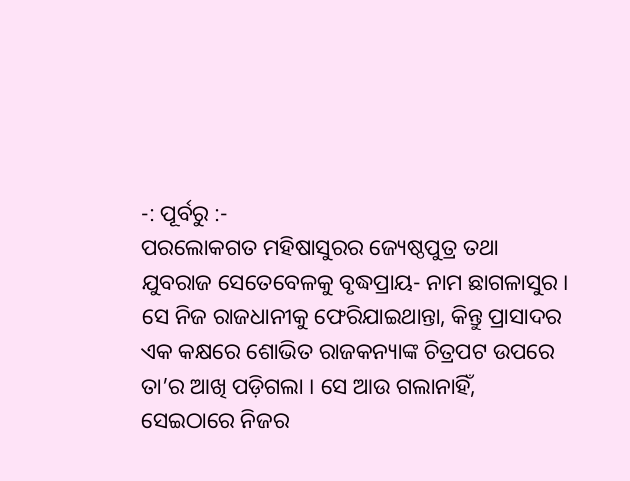-: ପୂର୍ବରୁ :-
ପରଲୋକଗତ ମହିଷାସୁରର ଜ୍ୟେଷ୍ଠପୁତ୍ର ତଥା ଯୁବରାଜ ସେତେବେଳକୁ ବୃଦ୍ଧପ୍ରାୟ- ନାମ ଛାଗଳାସୁର । ସେ ନିଜ ରାଜଧାନୀକୁ ଫେରିଯାଇଥାନ୍ତା, କିନ୍ତୁ ପ୍ରାସାଦର ଏକ କକ୍ଷରେ ଶୋଭିତ ରାଜକନ୍ୟାଙ୍କ ଚିତ୍ରପଟ ଉପରେ ତା’ର ଆଖି ପଡ଼ିଗଲା । ସେ ଆଉ ଗଲାନାହିଁ, ସେଇଠାରେ ନିଜର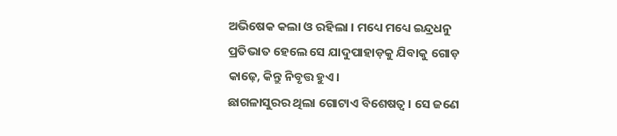ଅଭିଷେକ କଲା ଓ ରହିଲା । ମଧ୍ୟେ ମଧ୍ୟେ ଇନ୍ଦ୍ରଧନୁ ପ୍ରତିଭାତ ହେଲେ ସେ ଯାଦୁପାହାଡ଼କୁ ଯିବାକୁ ଗୋଡ଼ କାଢ଼େ, କିନ୍ତୁ ନିବୃତ୍ତ ହୁଏ ।
ଛାଗଳାସୁରର ଥିଲା ଗୋଟାଏ ବିଶେଷତ୍ୱ । ସେ ଜଣେ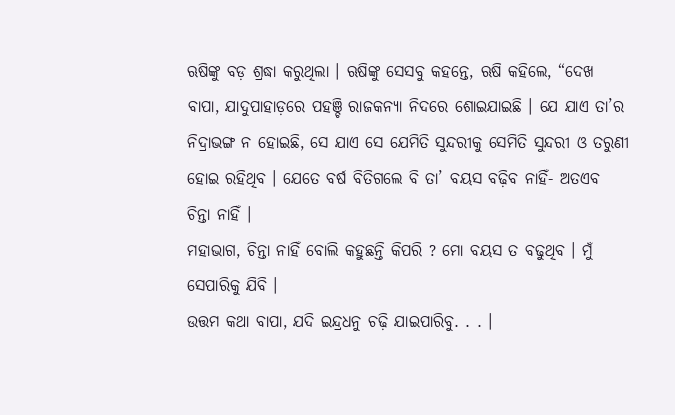ଋଷିଙ୍କୁ ବଡ଼ ଶ୍ରଦ୍ଧା କରୁଥିଲା । ଋଷିଙ୍କୁ ସେସବୁ କହନ୍ତେ, ଋଷି କହିଲେ, “ଦେଖ ବାପା, ଯାଦୁପାହାଡ଼ରେ ପହଞ୍ଚି ରାଜକନ୍ୟା ନିଦରେ ଶୋଇଯାଇଛି । ଯେ ଯାଏ ତା’ର ନିଦ୍ରାଭଙ୍ଗ ନ ହୋଇଛି, ସେ ଯାଏ ସେ ଯେମିତି ସୁନ୍ଦରୀକୁ ସେମିତି ସୁନ୍ଦରୀ ଓ ତରୁଣୀ ହୋଇ ରହିଥିବ । ଯେତେ ବର୍ଷ ବିତିଗଲେ ବି ତା’ ବୟସ ବଢ଼ିବ ନାହିଁ- ଅତଏବ ଚିନ୍ତା ନାହିଁ ।
ମହାଭାଗ, ଚିନ୍ତା ନାହିଁ ବୋଲି କହୁଛନ୍ତି କିପରି ? ମୋ ବୟସ ତ ବଢୁଥିବ । ମୁଁ ସେପାରିକୁ ଯିବି ।
ଉତ୍ତମ କଥା ବାପା, ଯଦି ଇନ୍ଦ୍ରଧନୁ ଚଢ଼ି ଯାଇପାରିବୁ. . . ।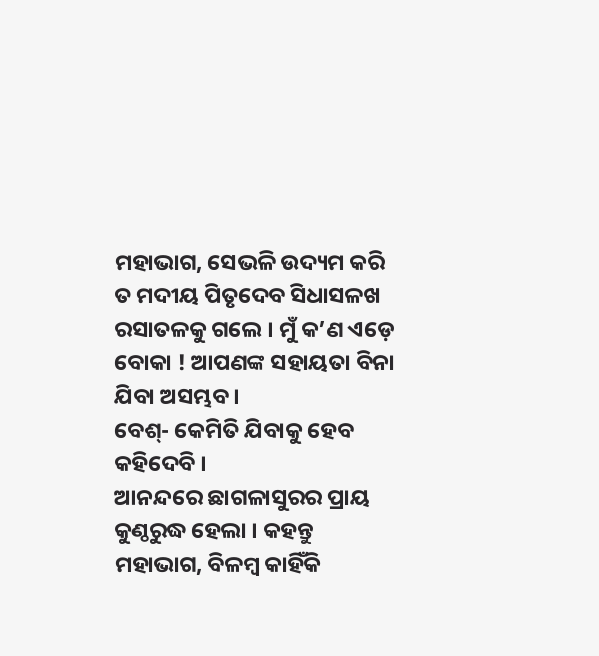ମହାଭାଗ, ସେଭଳି ଉଦ୍ୟମ କରି ତ ମଦୀୟ ପିତୃଦେବ ସିଧାସଳଖ ରସାତଳକୁ ଗଲେ । ମୁଁ କ’ଣ ଏଡ଼େ ବୋକା ! ଆପଣଙ୍କ ସହାୟତା ବିନା ଯିବା ଅସମ୍ଭବ ।
ବେଶ୍- କେମିତି ଯିବାକୁ ହେବ କହିଦେବି ।
ଆନନ୍ଦରେ ଛାଗଳାସୁରର ପ୍ରାୟ କୁଣ୍ଠରୁଦ୍ଧ ହେଲା । କହନ୍ତୁ ମହାଭାଗ, ବିଳମ୍ୱ କାହିଁକି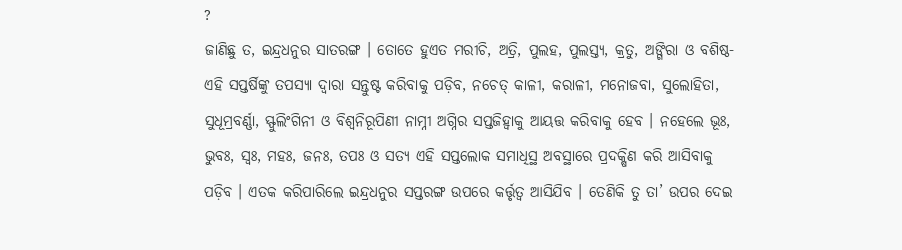?
ଜାଣିଛୁ ତ, ଇନ୍ଦ୍ରଧନୁର ସାତରଙ୍ଗ । ତୋତେ ହୁଏତ ମରୀଚି, ଅତ୍ରି, ପୁଲହ, ପୁଲସ୍ତ୍ୟ, କ୍ରତୁ, ଅଙ୍ଗିରା ଓ ବଶିଷ୍ଠ- ଏହି ସପ୍ତର୍ଷିଙ୍କୁ ତପସ୍ୟା ଦ୍ୱାରା ସନ୍ତୁଷ୍ଟ କରିବାକୁ ପଡ଼ିବ, ନଚେତ୍ କାଳୀ, କରାଳୀ, ମନୋଜବା, ସୁଲୋହିତା, ସୁଧୂମ୍ରବର୍ଣ୍ଣା, ସ୍ଫୁଲିଂଗିନୀ ଓ ବିଶ୍ୱନିରୂପିଣୀ ନାମ୍ନୀ ଅଗ୍ନିର ସପ୍ତଜିହ୍ୱାକୁ ଆୟତ୍ତ କରିବାକୁ ହେବ । ନହେଲେ ଭୂଃ, ଭୁବଃ, ସ୍ୱଃ, ମହଃ, ଜନଃ, ତପଃ ଓ ସତ୍ୟ ଏହି ସପ୍ତଲୋକ ସମାଧିସ୍ଥ ଅବସ୍ଥାରେ ପ୍ରଦକ୍ଷିଣ କରି ଆସିବାକୁ ପଡ଼ିବ । ଏତକ କରିପାରିଲେ ଇନ୍ଦ୍ରଧନୁର ସପ୍ତରଙ୍ଗ ଉପରେ କର୍ତ୍ତୃତ୍ୱ ଆସିଯିବ । ତେଣିକି ତୁ ତା’ ଉପର ଦେଇ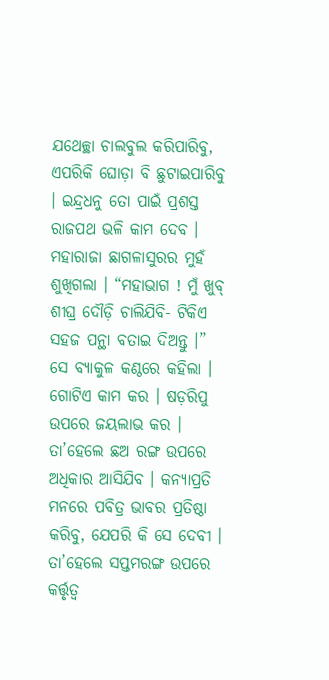ଯଥେଚ୍ଛା ଚାଲବୁଲ କରିପାରିବୁ, ଏପରିକି ଘୋଡ଼ା ବି ଛୁଟାଇପାରିବୁ । ଇନ୍ଦ୍ରଧନୁ ତୋ ପାଇଁ ପ୍ରଶସ୍ତ ରାଜପଥ ଭଳି କାମ ଦେବ ।
ମହାରାଜା ଛାଗଳାସୁରର ମୁହଁ ଶୁଖିଗଲା । “ମହାଭାଗ ! ମୁଁ ଖୁବ୍ ଶୀଘ୍ର ଦୌଡ଼ି ଚାଲିଯିବି- ଟିକିଏ ସହଜ ପନ୍ଥା ବତାଇ ଦିଅନ୍ତୁ ।” ସେ ବ୍ୟାକୁଳ କଣ୍ଠରେ କହିଲା ।
ଗୋଟିଏ କାମ କର । ଷଡ଼ରିପୁ ଉପରେ ଜୟଲାଭ କର । ତା’ହେଲେ ଛଅ ରଙ୍ଗ ଉପରେ ଅଧିକାର ଆସିଯିବ । କନ୍ୟାପ୍ରତି ମନରେ ପବିତ୍ର ଭାବର ପ୍ରତିଷ୍ଠା କରିବୁ, ଯେପରି କି ସେ ଦେବୀ । ତା’ହେଲେ ସପ୍ତମରଙ୍ଗ ଉପରେ କର୍ତ୍ତୃତ୍ୱ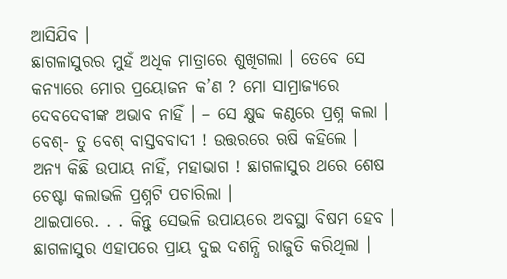ଆସିଯିବ ।
ଛାଗଳାସୁରର ମୁହଁ ଅଧିକ ମାତ୍ରାରେ ଶୁଖିଗଲା । ତେବେ ସେ କନ୍ୟାରେ ମୋର ପ୍ରୟୋଜନ କ’ଣ ? ମୋ ସାମ୍ରାଜ୍ୟରେ ଦେବଦେବୀଙ୍କ ଅଭାବ ନାହିଁ । – ସେ କ୍ଷୁବ୍ଦ କଣ୍ଠରେ ପ୍ରଶ୍ନ କଲା ।
ବେଶ୍- ତୁ ବେଶ୍ ବାସ୍ତବବାଦୀ ! ଉତ୍ତରରେ ଋଷି କହିଲେ ।
ଅନ୍ୟ କିଛି ଉପାୟ ନାହିଁ, ମହାଭାଗ ! ଛାଗଳାସୁର ଥରେ ଶେଷ ଚେଷ୍ଟା କଲାଭଳି ପ୍ରଶ୍ନଟି ପଚାରିଲା ।
ଥାଇପାରେ. . . କିନ୍ତୁ ସେଭଳି ଉପାୟରେ ଅବସ୍ଥା ବିଷମ ହେବ ।
ଛାଗଳାସୁର ଏହାପରେ ପ୍ରାୟ ଦୁଇ ଦଶନ୍ଧି ରାଜୁତି କରିଥିଲା ।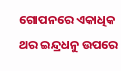ଗୋପନରେ ଏକାଧିକ ଥର ଇନ୍ଦ୍ରଧନୁ ଉପରେ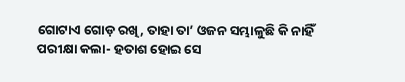ଗୋଟାଏ ଗୋଡ଼ ରଖି, ତାହା ତା’ ଓଜନ ସମ୍ଭାଳୁଛି କି ନାହିଁ ପରୀକ୍ଷା କଲା- ହତାଶ ହୋଇ ସେ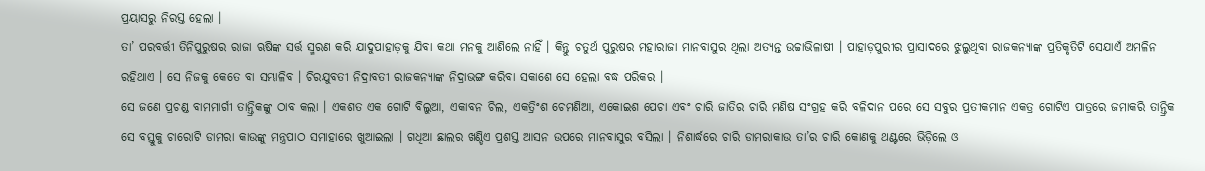ପ୍ରୟାସରୁ ନିରସ୍ତ ହେଲା ।
ତା’ ପରବର୍ତ୍ତୀ ତିନିପୁରୁଷର ରାଜା ଋଷିଙ୍କ ସର୍ତ୍ତ ସ୍ମରଣ କରି ଯାଦୁପାହାଡ଼କୁ ଯିବା କଥା ମନକୁ ଆଣିଲେ ନାହିଁ । କିନ୍ତୁ ଚତୁର୍ଥ ପୁରୁଷର ମହାରାଜା ମାନବାସୁର ଥିଲା ଅତ୍ୟନ୍ତ ଉଚ୍ଚାଭିଳାଷୀ । ପାହାଡ଼ପୁରୀର ପ୍ରାସାଦରେ ଝୁଲୁଥିବା ରାଜକନ୍ୟାଙ୍କ ପ୍ରତିକୃତିଟି ସେଯାଏଁ ଅମଳିନ ରହିଥାଏ । ସେ ନିଜକୁ କେତେ ବା ସମ୍ଭାଳିବ । ଚିରଯୁବତୀ ନିଦ୍ରାବତୀ ରାଜକନ୍ୟାଙ୍କ ନିଦ୍ରାଭଙ୍ଗ କରିବା ସକାଶେ ସେ ହେଲା ବଦ୍ଧ ପରିକର ।
ସେ ଜଣେ ପ୍ରଚଣ୍ଡ ବାମମାର୍ଗୀ ତାନ୍ତ୍ରିକଙ୍କୁ ଠାବ କଲା । ଏକଶତ ଏକ ଗୋଟି ବିଲୁଆ, ଏକାବନ ଚିଲ, ଏକତ୍ରିଂଶ ଚେମଣିଆ, ଏକୋଇଶ ପେଚା ଏବଂ ଚାରି ଜାତିର ଚାରି ମଣିଷ ସଂଗ୍ରହ କରି ବଳିଦାନ ପରେ ସେ ସବୁର ପ୍ରତୀକମାନ ଏକତ୍ର ଗୋଟିଏ ପାତ୍ରରେ ଜମାକରି ତାନ୍ତ୍ରିକ ସେ ବସ୍ତୁକୁ ଚାରୋଟି ଡାମରା କାଉଙ୍କୁ ମନ୍ତ୍ରପାଠ ସମାହାରେ ଖୁଆଇଲା । ଗଧିଆ ଛାଲର ଖଣ୍ଡିଏ ପ୍ରଶସ୍ତ ଆସନ ଉପରେ ମାନବାସୁର ବସିଲା । ନିଶାର୍ଦ୍ଧରେ ଚାରି ଡାମରାକାଉ ତା’ର ଚାରି କୋଣକୁ ଥଣ୍ଟରେ ଭିଡ଼ିଲେ ଓ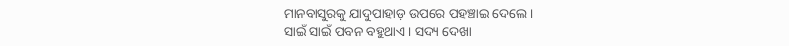ମାନବାସୁରକୁ ଯାଦୁପାହାଡ଼ ଉପରେ ପହଞ୍ଚାଇ ଦେଲେ ।
ସାଇଁ ସାଇଁ ପବନ ବହୁଥାଏ । ସଦ୍ୟ ଦେଖା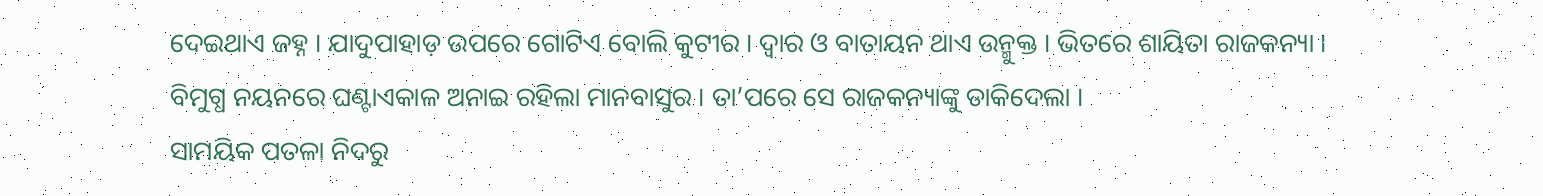ଦେଇଥାଏ ଜହ୍ନ । ଯାଦୁପାହାଡ଼ ଉପରେ ଗୋଟିଏ ବୋଲି କୁଟୀର । ଦ୍ୱାର ଓ ବାତାୟନ ଥାଏ ଉନ୍ମୁକ୍ତ । ଭିତରେ ଶାୟିତା ରାଜକନ୍ୟା ।
ବିମୁଗ୍ଧ ନୟନରେ ଘଣ୍ଟାଏକାଳ ଅନାଇ ରହିଲା ମାନବାସୁର । ତା’ପରେ ସେ ରାଜକନ୍ୟାଙ୍କୁ ଡାକିଦେଲା ।
ସାମୟିକ ପତଳା ନିଦରୁ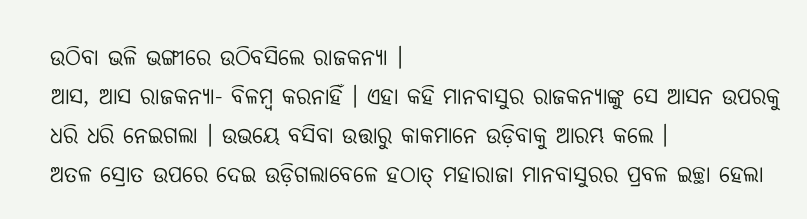ଉଠିବା ଭଳି ଭଙ୍ଗୀରେ ଉଠିବସିଲେ ରାଜକନ୍ୟା ।
ଆସ, ଆସ ରାଜକନ୍ୟା- ବିଳମ୍ୱ କରନାହିଁ । ଏହା କହି ମାନବାସୁର ରାଜକନ୍ୟାଙ୍କୁ ସେ ଆସନ ଉପରକୁ ଧରି ଧରି ନେଇଗଲା । ଉଭୟେ ବସିବା ଉତ୍ତାରୁ କାକମାନେ ଉଡ଼ିବାକୁ ଆରମ୍ଭ କଲେ ।
ଅତଳ ସ୍ରୋତ ଉପରେ ଦେଇ ଉଡ଼ିଗଲାବେଳେ ହଠାତ୍ ମହାରାଜା ମାନବାସୁରର ପ୍ରବଳ ଇଚ୍ଛା ହେଲା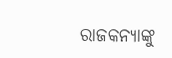ରାଜକନ୍ୟାଙ୍କୁ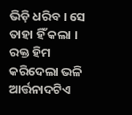ଭିଡ଼ି ଧରିବ । ସେ ତାହା ହିଁ କଲା ।
ରକ୍ତ ହିମ କରିଦେଲା ଭଳି ଆର୍ତ୍ତନାଦଟିଏ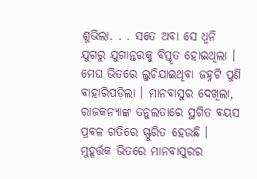ଶୁଭିଲା. . . ସତେ ଅବା ସେ ଧ୍ୱନି ଯୁଗରୁ ଯୁଗାନ୍ତରକୁ ବିସ୍ତୃତ ହୋଇଥିଲା । ମେଘ ଭିତରେ ଲୁଚିଯାଇଥିବା ଜହ୍ନଟି ପୁଣି ବାହାରିପଡ଼ିଲା । ମାନବାସୁର ଦେଖିଲା, ରାଜକନ୍ୟାଙ୍କ ତନୁଲତାରେ ସ୍ଥଗିତ ବୟସ ପ୍ରବଳ ଗତିରେ ସ୍ଫୁରିତ ହେଉଛି । ମୁହୂର୍ତ୍ତକ ଭିତରେ ମାନବାସୁରର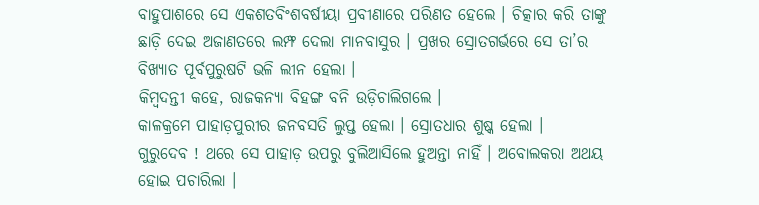ବାହୁପାଶରେ ସେ ଏକଶତବିଂଶବର୍ଷୀୟା ପ୍ରବୀଣାରେ ପରିଣତ ହେଲେ । ଚିତ୍କାର କରି ତାଙ୍କୁ ଛାଡ଼ି ଦେଇ ଅଜାଣତରେ ଲମ୍ଫ ଦେଲା ମାନବାସୁର । ପ୍ରଖର ସ୍ରୋତଗର୍ଭରେ ସେ ତା’ର ବିଖ୍ୟାତ ପୂର୍ବପୁରୁଷଟି ଭଳି ଲୀନ ହେଲା ।
କିମ୍ୱଦନ୍ତୀ କହେ, ରାଜକନ୍ୟା ବିହଙ୍ଗ ବନି ଉଡ଼ିଚାଲିଗଲେ ।
କାଳକ୍ରମେ ପାହାଡ଼ପୁରୀର ଜନବସତି ଲୁପ୍ତ ହେଲା । ସ୍ରୋତଧାର ଶୁଷ୍କ ହେଲା ।
ଗୁରୁଦେବ ! ଥରେ ସେ ପାହାଡ଼ ଉପରୁ ବୁଲିଆସିଲେ ହୁଅନ୍ତା ନାହିଁ । ଅବୋଲକରା ଅଥୟ ହୋଇ ପଚାରିଲା ।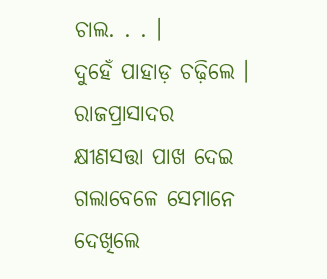ଚାଲ. . . ।
ଦୁହେଁ ପାହାଡ଼ ଚଢ଼ିଲେ । ରାଜପ୍ରାସାଦର କ୍ଷୀଣସତ୍ତା ପାଖ ଦେଇ ଗଲାବେଳେ ସେମାନେ ଦେଖିଲେ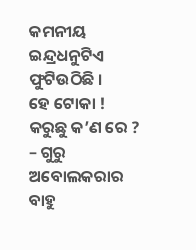କମନୀୟ ଇନ୍ଦ୍ରଧନୁଟିଏ ଫୁଟିଉଠିଛି ।
ହେ ଟୋକା ! କରୁଛୁ କ’ଣ ରେ ? – ଗୁରୁ ଅବୋଲକରାର ବାହୁ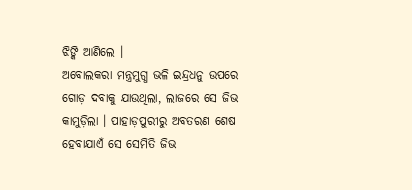ଝିଙ୍କି ଆଣିଲେ ।
ଅବୋଲକରା ମନ୍ତ୍ରମୁଗ୍ଧ ଭଳି ଇନ୍ଦ୍ରଧନୁ ଉପରେ ଗୋଡ଼ ଦବାକୁ ଯାଉଥିଲା, ଲାଜରେ ସେ ଜିଭ କାମୁଡ଼ିଲା । ପାହାଡ଼ପୁରୀରୁ ଅବତରଣ ଶେଷ ହେବାଯାଏଁ ସେ ସେମିତି ଜିଭ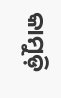କାମୁଡ଼ି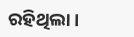ରହିଥିଲା ।